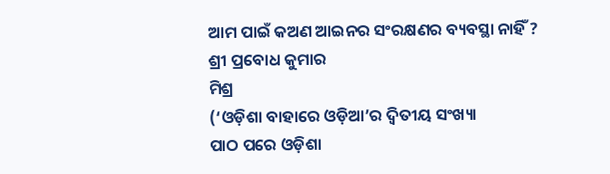ଆମ ପାଇଁ କଅଣ ଆଇନର ସଂରକ୍ଷଣର ବ୍ୟବସ୍ଥା ନାହିଁ ?
ଶ୍ରୀ ପ୍ରବୋଧ କୁମାର
ମିଶ୍ର
(‘ଓଡ଼ିଶା ବାହାରେ ଓଡ଼ିଆ’ର ଦ୍ବିତୀୟ ସଂଖ୍ୟା
ପାଠ ପରେ ଓଡ଼ିଶା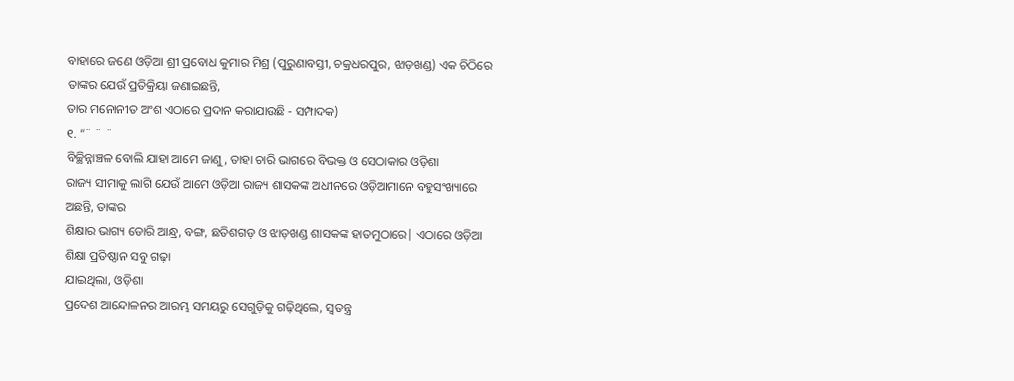ବାହାରେ ଜଣେ ଓଡ଼ିଆ ଶ୍ରୀ ପ୍ରବୋଧ କୁମାର ମିଶ୍ର (ପୁରୁଣାବସ୍ତୀ, ଚକ୍ରଧରପୁର, ଝାଡ଼ଖଣ୍ଡ) ଏକ ଚିଠିରେ
ତାଙ୍କର ଯେଉଁ ପ୍ରତିକ୍ରିୟା ଜଣାଇଛନ୍ତି,
ତାର ମନୋନୀତ ଅଂଶ ଏଠାରେ ପ୍ରଦାନ କରାଯାଉଛି - ସମ୍ପାଦକ)
୧. “¨ ¨ ¨
ବିଚ୍ଛିନ୍ନାଞ୍ଚଳ ବୋଲି ଯାହା ଆମେ ଜାଣୁ, ତାହା ଚାରି ଭାଗରେ ବିଭକ୍ତ ଓ ସେଠାକାର ଓଡ଼ିଶା
ରାଜ୍ୟ ସୀମାକୁ ଲାଗି ଯେଉଁ ଆମେ ଓଡ଼ିଆ ରାଜ୍ୟ ଶାସକଙ୍କ ଅଧୀନରେ ଓଡ଼ିଆମାନେ ବହୁସଂଖ୍ୟାରେ
ଅଛନ୍ତି, ତାଙ୍କର
ଶିକ୍ଷାର ଭାଗ୍ୟ ଡୋରି ଆନ୍ଧ୍ର, ବଙ୍ଗ, ଛତିଶଗଡ଼ ଓ ଝାଡ଼ଖଣ୍ଡ ଶାସକଙ୍କ ହାତମୁଠାରେ| ଏଠାରେ ଓଡ଼ିଆ ଶିକ୍ଷା ପ୍ରତିଷ୍ଠାନ ସବୁ ଗଢ଼ା
ଯାଇଥିଲା, ଓଡ଼ିଶା
ପ୍ରଦେଶ ଆନ୍ଦୋଳନର ଆରମ୍ଭ ସମୟରୁ ସେଗୁଡ଼ିକୁ ଗଢ଼ିଥିଲେ, ସ୍ବତନ୍ତ୍ର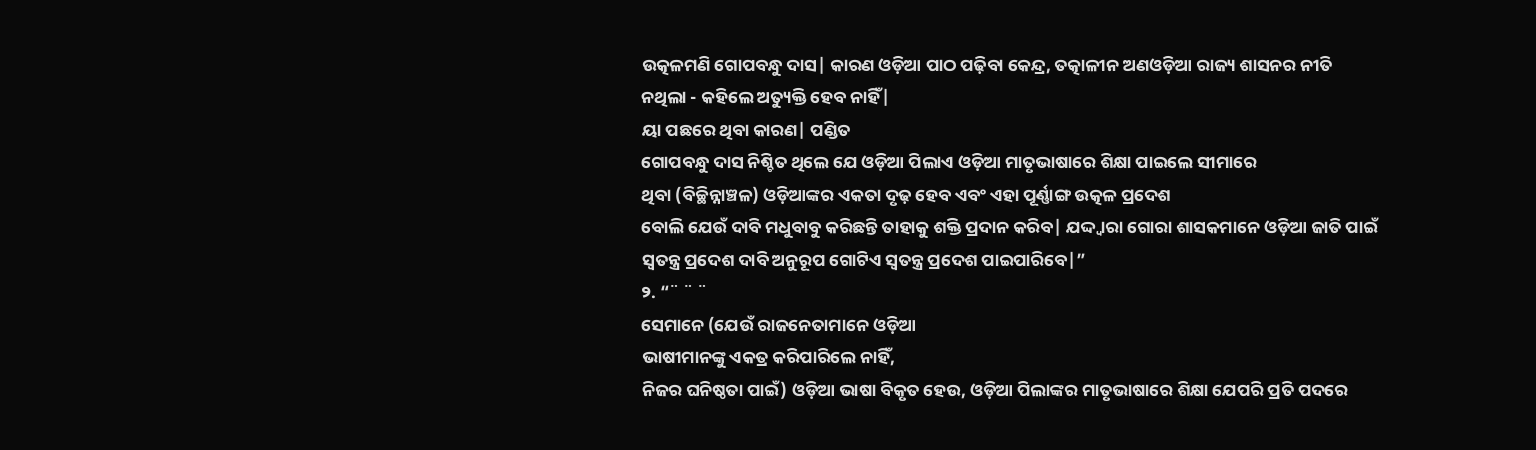ଉତ୍କଳମଣି ଗୋପବନ୍ଧୁ ଦାସ| କାରଣ ଓଡ଼ିଆ ପାଠ ପଢ଼ିବା କେନ୍ଦ୍ର, ତତ୍କାଳୀନ ଅଣଓଡ଼ିଆ ରାଜ୍ୟ ଶାସନର ନୀତି
ନଥିଲା - କହିଲେ ଅତ୍ୟୁକ୍ତି ହେବ ନାହିଁ|
ୟା ପଛରେ ଥିବା କାରଣ| ପଣ୍ଡିତ
ଗୋପବନ୍ଧୁ ଦାସ ନିଶ୍ଚିତ ଥିଲେ ଯେ ଓଡ଼ିଆ ପିଲାଏ ଓଡ଼ିଆ ମାତୃଭାଷାରେ ଶିକ୍ଷା ପାଇଲେ ସୀମାରେ
ଥିବା (ବିଚ୍ଛିନ୍ନାଞ୍ଚଳ) ଓଡ଼ିଆଙ୍କର ଏକତା ଦୃଢ଼ ହେବ ଏବଂ ଏହା ପୂର୍ଣ୍ଣାଙ୍ଗ ଉତ୍କଳ ପ୍ରଦେଶ
ବୋଲି ଯେଉଁ ଦାବି ମଧୁବାବୁ କରିଛନ୍ତି ତାହାକୁ ଶକ୍ତି ପ୍ରଦାନ କରିବ| ଯଦ୍ଦ୍ବାରା ଗୋରା ଶାସକମାନେ ଓଡ଼ିଆ ଜାତି ପାଇଁ
ସ୍ବତନ୍ତ୍ର ପ୍ରଦେଶ ଦାବି ଅନୁରୂପ ଗୋଟିଏ ସ୍ବତନ୍ତ୍ର ପ୍ରଦେଶ ପାଇପାରିବେ|”
୨. “¨ ¨ ¨
ସେମାନେ (ଯେଉଁ ରାଜନେତାମାନେ ଓଡ଼ିଆ
ଭାଷୀମାନଙ୍କୁ ଏକତ୍ର କରିପାରିଲେ ନାହିଁ,
ନିଜର ଘନିଷ୍ଠତା ପାଇଁ) ଓଡ଼ିଆ ଭାଷା ବିକୃତ ହେଉ, ଓଡ଼ିଆ ପିଲାଙ୍କର ମାତୃଭାଷାରେ ଶିକ୍ଷା ଯେପରି ପ୍ରତି ପଦରେ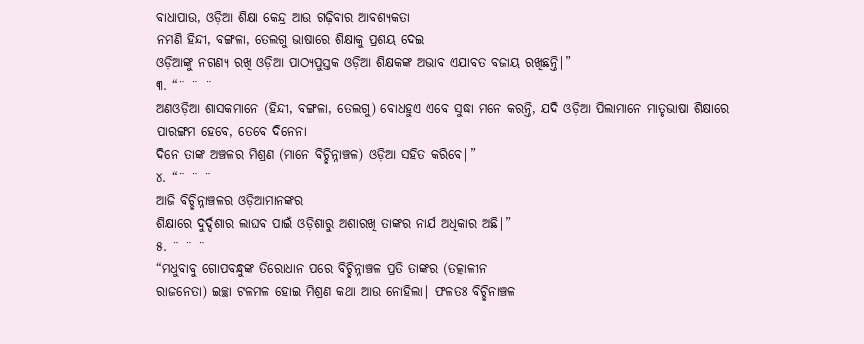ବାଧାପାଉ, ଓଡ଼ିଆ ଶିକ୍ଷା କେନ୍ଦ୍ର ଆଉ ଗଢ଼ିବାର ଆବଶ୍ୟକତା
ନମଣି ହିନ୍ଦୀ, ବଙ୍ଗଳା, ତେଲଗୁ ଭାଷାରେ ଶିକ୍ଷାକୁ ପ୍ରଶୟ ଦେଇ
ଓଡ଼ିଆଙ୍କୁ ନଗଣ୍ୟ ରଖି ଓଡ଼ିଆ ପାଠ୍ୟପୁସ୍ତକ ଓଡ଼ିଆ ଶିକ୍ଷକଙ୍କ ଅଭାବ ଏଯାବତ ବଜାୟ ରଖିଛନ୍ତି|”
୩. “¨ ¨ ¨
ଅଣଓଡ଼ିଆ ଶାସକମାନେ (ହିନ୍ଦୀ, ବଙ୍ଗଳା, ତେଲଗୁ) ବୋଧହୁଏ ଏବେ ସୁଦ୍ଧା ମନେ କରନ୍ତି, ଯଦି ଓଡ଼ିଆ ପିଲାମାନେ ମାତୃଭାଷା ଶିକ୍ଷାରେ
ପାରଙ୍ଗମ ହେବେ, ତେବେ ଦିନେନା
ଦିନେ ତାଙ୍କ ଅଞ୍ଚଳର ମିଶ୍ରଣ (ମାନେ ବିଚ୍ଛିନ୍ନାଞ୍ଚଳ) ଓଡ଼ିଆ ସହିତ କରିବେ|”
୪. “¨ ¨ ¨
ଆଜି ବିଚ୍ଛିନ୍ନାଞ୍ଚଳର ଓଡ଼ିଆମାନଙ୍କର
ଶିକ୍ଷାରେ ଦୁର୍ଦ୍ଦଶାର ଲାଘବ ପାଇଁ ଓଡ଼ିଶାରୁ ଅଶାରଖି ତାଙ୍କର ନାର୍ଯ ଅଧିକାର ଅଛି|”
୫. ¨ ¨ ¨
“ମଧୁବାବୁ ଗୋପବନ୍ଧୁଙ୍କ ତିରୋଧାନ ପରେ ବିଚ୍ଛିନ୍ନାଞ୍ଚଳ ପ୍ରତି ତାଙ୍କର (ତତ୍କାଳୀନ
ରାଜନେତା) ଇଚ୍ଛା ଟଳମଳ ହୋଇ ମିଶ୍ରଣ କଥା ଆଉ ନୋହିଲା| ଫଳତଃ ବିଚ୍ଛିନାଞ୍ଚଳ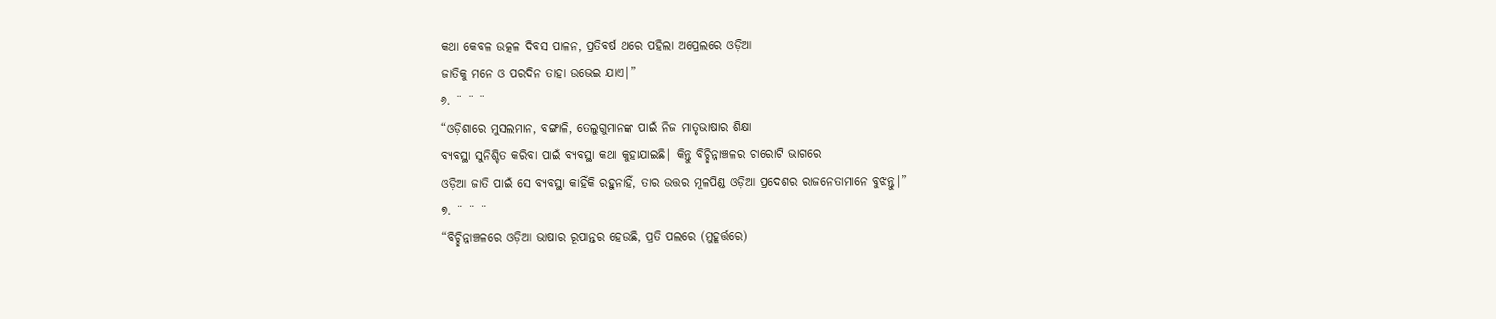କଥା କେବଳ ଉତ୍କଳ ଦିବସ ପାଳନ, ପ୍ରତିବର୍ଷ ଥରେ ପହିଲା ଅପ୍ରେଲରେ ଓଡ଼ିଆ
ଜାତିକୁ ମନେ ଓ ପରଦିନ ତାହା ଉଭେଇ ଯାଏ|”
୬. ¨ ¨ ¨
“ଓଡ଼ିଶାରେ ମୁସଲମାନ, ବଙ୍ଗାଳି, ତେଲୁଗୁମାନଙ୍କ ପାଇଁ ନିଜ ମାତୃଭାଷାର ଶିକ୍ଷା
ବ୍ୟବସ୍ଥା ସୁନିଶ୍ଚିତ କରିବା ପାଇଁ ବ୍ୟବସ୍ଥା କଥା କୁହାଯାଇଛି| କିନ୍ତୁ ବିଚ୍ଛିନ୍ନାଞ୍ଚଳର ଚାରୋଟି ଭାଗରେ
ଓଡ଼ିଆ ଜାତି ପାଇଁ ସେ ବ୍ୟବସ୍ଥା କାହିଁକି ରହୁନାହିଁ, ତାର ଉତ୍ତର ମୂଳପିଣ୍ଡ ଓଡ଼ିଆ ପ୍ରଦେଶର ରାଜନେତାମାନେ ବୁଝନ୍ତୁ|”
୭. ¨ ¨ ¨
“ବିଚ୍ଛିନ୍ନାଞ୍ଚଳରେ ଓଡ଼ିଆ ଭାଷାର ରୂପାନ୍ତର ହେଉଛି, ପ୍ରତି ପଲରେ (ମୁହୂର୍ତ୍ତରେ)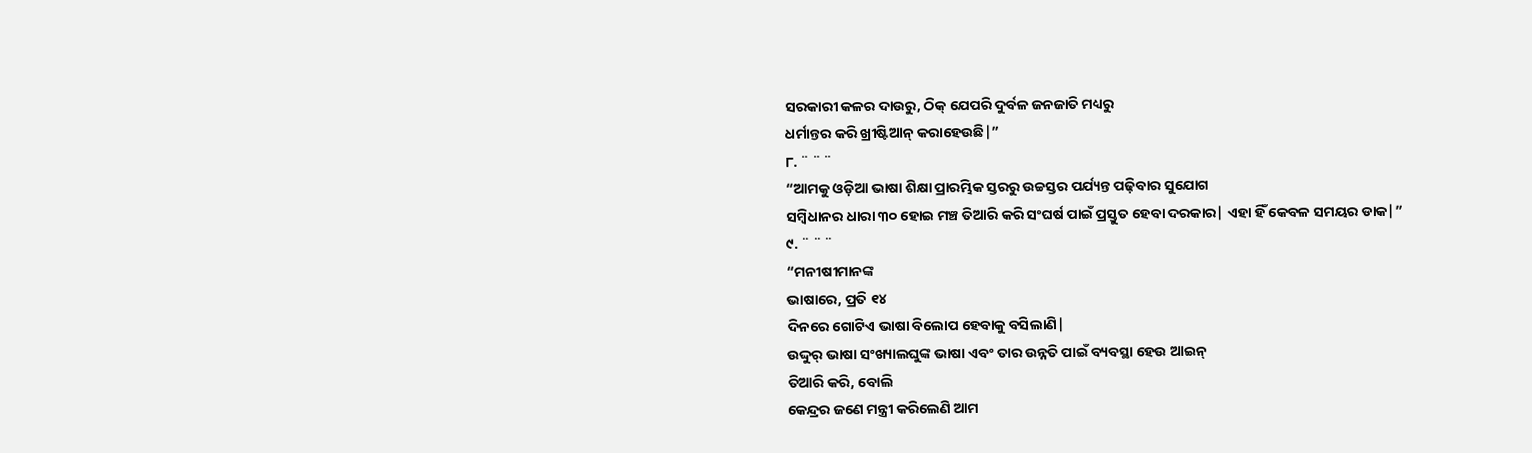ସରକାରୀ କଳର ଦାଉରୁ, ଠିକ୍ ଯେପରି ଦୁର୍ବଳ ଜନଜାତି ମଧ୍ୟରୁ
ଧର୍ମାନ୍ତର କରି ଖ୍ରୀଷ୍ଟିଆନ୍ କରାହେଉଛି|”
୮. ¨ ¨ ¨
“ଆମକୁ ଓଡ଼ିଆ ଭାଷା ଶିକ୍ଷା ପ୍ରାରମ୍ଭିକ ସ୍ତରରୁ ଉଚ୍ଚସ୍ତର ପର୍ଯ୍ୟନ୍ତ ପଢ଼ିବାର ସୁଯୋଗ
ସମ୍ବିଧାନର ଧାରା ୩୦ ହୋଇ ମଞ୍ଚ ତିଆରି କରି ସଂଘର୍ଷ ପାଇଁ ପ୍ରସ୍ତୁତ ହେବା ଦରକାର| ଏହା ହିଁ କେବଳ ସମୟର ଡାକ|”
୯. ¨ ¨ ¨
“ମନୀଷୀମାନଙ୍କ
ଭାଷାରେ, ପ୍ରତି ୧୪
ଦିନରେ ଗୋଟିଏ ଭାଷା ବିଲୋପ ହେବାକୁ ବସିଲାଣି|
ଉଦ୍ଦୁର୍ ଭାଷା ସଂଖ୍ୟାଲଘୁଙ୍କ ଭାଷା ଏବଂ ତାର ଉନ୍ନତି ପାଇଁ ବ୍ୟବସ୍ଥା ହେଉ ଆଇନ୍
ତିଆରି କରି, ବୋଲି
କେନ୍ଦ୍ରର ଜଣେ ମନ୍ତ୍ରୀ କରିଲେଣି ଆମ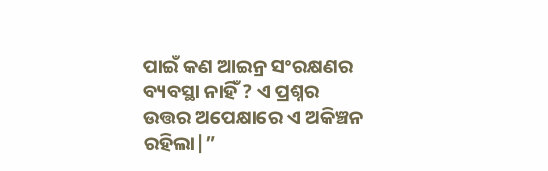ପାଇଁ କଣ ଆଇନ୍ର ସଂରକ୍ଷଣର ବ୍ୟବସ୍ଥା ନାହିଁ ? ଏ ପ୍ରଶ୍ନର ଉତ୍ତର ଅପେକ୍ଷାରେ ଏ ଅକିଞ୍ଚନ
ରହିଲା|”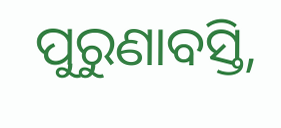ପୁରୁଣାବସ୍ତି,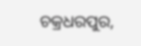ଚକ୍ରଧରପୁର,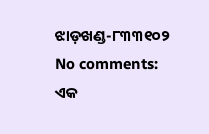ଝାଡ଼ଖଣ୍ଡ-୮୩୩୧୦୨
No comments:
ଏକ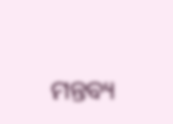ମନ୍ତବ୍ୟ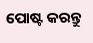ପୋଷ୍ଟ କରନ୍ତୁ